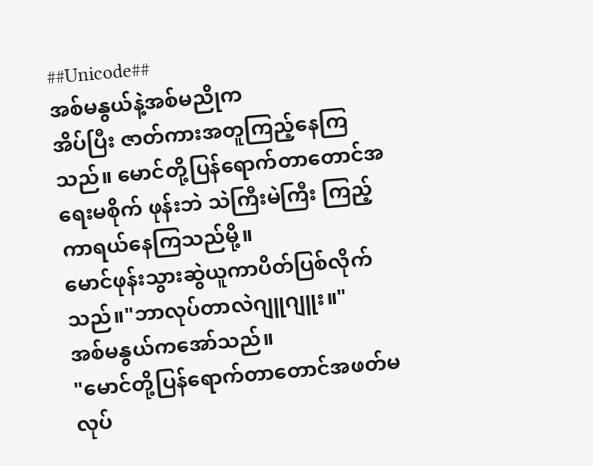##Unicode##
အစ်မနွယ်နဲ့အစ်မညိုက
အိပ်ပြီး ဇာတ်ကားအတူကြည့်နေကြသည်။ မောင်တို့ပြန်ရောက်တာတောင်အရေးမစိုက် ဖုန်းဘဲ သဲကြီးမဲကြီး ကြည့်ကာရယ်နေကြသည်မို့။
မောင်ဖုန်းသွားဆွဲယူကာပိတ်ပြစ်လိုက်သည်။"ဘာလုပ်တာလဲဂျူဂျူး။"
အစ်မနွယ်ကအော်သည်။
"မောင်တို့ပြန်ရောက်တာတောင်အဖတ်မလုပ်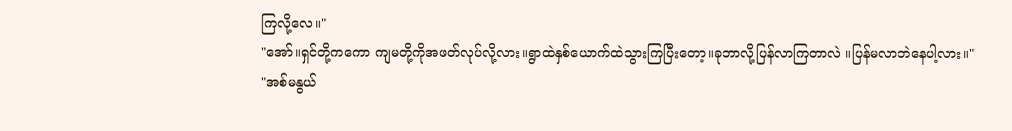ကြလို့လေ။"
"အော်။ရှင်တို့ကကော ကျမတို့ကိုအဖတ်လုပ်လို့လား။ရွာထဲနှစ်ယောက်ထဲသွားကြပြီးတော့။ခုဘာလို့ပြန်လာကြတာလဲ ။ပြန်မလာဘဲနေပါ့လား။"
"အစ်မနွယ်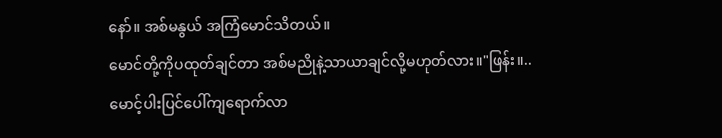နော်။ အစ်မနွယ် အကြံမောင်သိတယ်။
မောင်တို့ကိုပထုတ်ချင်တာ အစ်မညိုနဲ့သာယာချင်လို့မဟုတ်လား။"ဖြန်း။..
မောင့်ပါးပြင်ပေါ်ကျရောက်လာ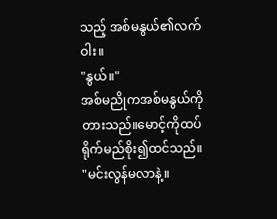သည့် အစ်မနွယ်၏လက်ဝါး။
"နွယ်။"
အစ်မညိုကအစ်မနွယ်ကိုတားသည်။မောင့်ကိုထပ်ရိုက်မည်စိုး၍ထင်သည်။
"မင်းလွန်မလာနဲ့။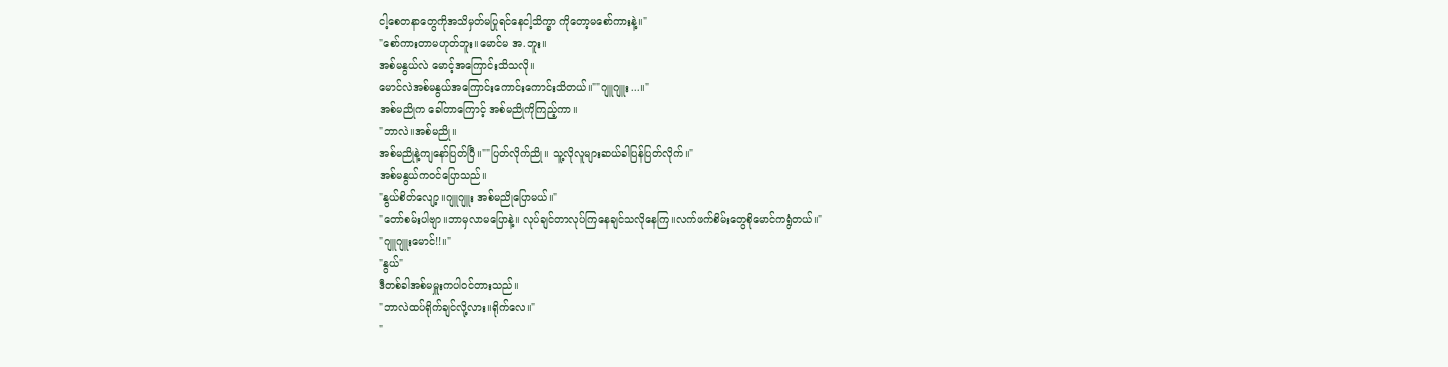ငါ့စေတနာတွေကိုအသိမှတ်မပြုရင်နေငါ့သိက္ခာ ကိုတော့မစော်ကားနဲ့။"
"စော်ကားတာမဟုတ်ဘူး။မောင်မ အ.ဘူး။
အစ်မနွယ်လဲ မောင့်အကြောင်းသိသလို။
မောင်လဲအစ်မနွယ်အကြောင်းကောင်းကောင်းသိတယ်။""ဂျူဂျူး...။"
အစ်မညိုက ခေါ်တာကြောင့် အစ်မညိုကိုကြည့်ကာ။
"ဘာလဲ။အစ်မညို။
အစ်မညိုနဲ့ကျနော်ပြတ်ပြီ။""ပြတ်လိုက်ညို။ သူ့လိုလူများဆယ်ခါပြန်ပြတ်လိုက်။"
အစ်မနွယ်ကဝင်ပြောသည်။
"နွယ်စိတ်လျော့။ဂျူဂျူး အစ်မညိုပြောမယ်။"
"တော်စမ်းပါဗျာ။ဘာမှလာမပြောနဲ့။ လုပ်ချင်တာလုပ်ကြနေချင်သလိုနေကြ။လက်ဖက်စိမ်းတွေစိုမောင်ကရွံတယ်။"
"ဂျူဂျူးမောင်!!။"
"နွယ်"
ဒီတစ်ခါအစ်မမှူးကပါဝင်တားသည်။
"ဘာလဲထပ်ရိုက်ချင်လို့လား။ရိုက်လေ။"
"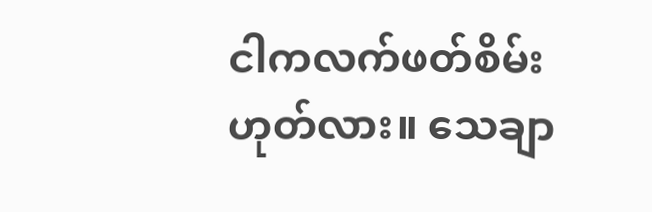ငါကလက်ဖတ်စိမ်းဟုတ်လား။ သေချာ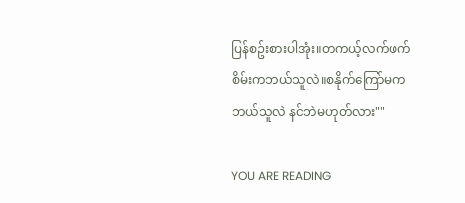ပြန်စဥ်းစားပါအုံး။တကယ့်လက်ဖက်စိမ်းကဘယ်သူလဲ။စနိုက်ကြော်မကဘယ်သူလဲ နင်ဘဲမဟုတ်လား""

YOU ARE READING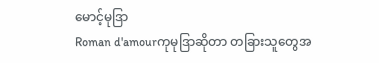မောင့်မုဒြာ
Roman d'amourကုမုဒြာဆိုတာ တခြားသူတွေအ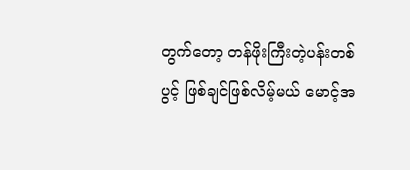တွက်တော့ တန်ဖိုးကြီးတဲ့ပန်းတစ်ပွင့် ဖြစ်ချင်ဖြစ်လိမ့်မယ် မောင့်အ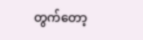တွက်တော့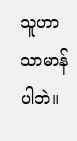သူဟာသာမာန်ပါဘဲ။